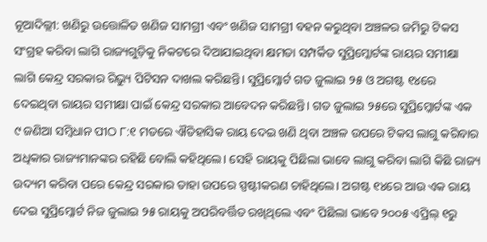ନୂଆଦିଲ୍ଲୀ: ଖଣିରୁ ଉତ୍ତୋଳିତ ଖଣିଜ ସାମଗ୍ରୀ ଏବଂ ଖଣିଜ ସାମଗ୍ରୀ ବହନ କରୁଥିବା ଅଞ୍ଚଳର ଜମିରୁ ଟିକସ ସଂଗ୍ରହ କରିବା ଲାଗି ରାଜ୍ୟଗୁଡ଼ିକୁ ନିକଟରେ ଦିଆଯାଇଥିବା କ୍ଷମତା ସମ୍ପର୍କିତ ସୁପ୍ରିମ୍କୋର୍ଟଙ୍କ ରାୟର ସମୀକ୍ଷା ଲାଗି କେନ୍ଦ୍ର ସରକାର ରିଭ୍ୟୁ ପିଟିସନ ଦାଖଲ କରିଛନ୍ତି। ସୁପ୍ରିମ୍କୋର୍ଟ ଗତ ଜୁଲାଇ ୨୫ ଓ ଅଗଷ୍ଟ ୧୪ରେ ଦେଇଥିବା ରାୟର ସମୀକ୍ଷା ପାଇଁ କେନ୍ଦ୍ର ସରକାର ଆବେଦନ କରିଛନ୍ତି। ଗତ ଜୁଲାଇ ୨୫ରେ ସୁପ୍ରିମ୍କୋର୍ଟଙ୍କ ଏକ ୯ ଜଣିଆ ସମ୍ବିଧାନ ପୀଠ ୮:୧ ମତରେ ଐତିହାସିକ ରାୟ ଦେଇ ଖଣି ଥିବା ଅଞ୍ଚଳ ଉପରେ ଟିକସ ଲାଗୁ କରିବାର ଅଧିକାର ରାଜ୍ୟମାନଙ୍କର ରହିଛି ବୋଲି କହିଥିଲେ। ସେହି ରାୟକୁ ପିଛିଲା ଭାବେ ଲାଗୁ କରିବା ଲାଗି କିଛି ରାଜ୍ୟ ଉଦ୍ୟମ କରିବା ପରେ କେନ୍ଦ୍ର ସରକାର ତାହା ଉପରେ ସ୍ପଷ୍ଟୀକରଣ ଚାହିଥିଲେ। ଅଗଷ୍ଟ ୧୪ରେ ଆଉ ଏକ ରାୟ ଦେଇ ସୁପ୍ରିମ୍କୋର୍ଟ ନିଜ ଜୁଲାଇ ୨୫ ରାୟକୁ ଅପରିବର୍ତ୍ତିତ ରଖିଥିଲେ ଏବଂ ପିଛିଲା ଭାବେ ୨୦୦୫ ଏପ୍ରିଲ୍ ୧ରୁ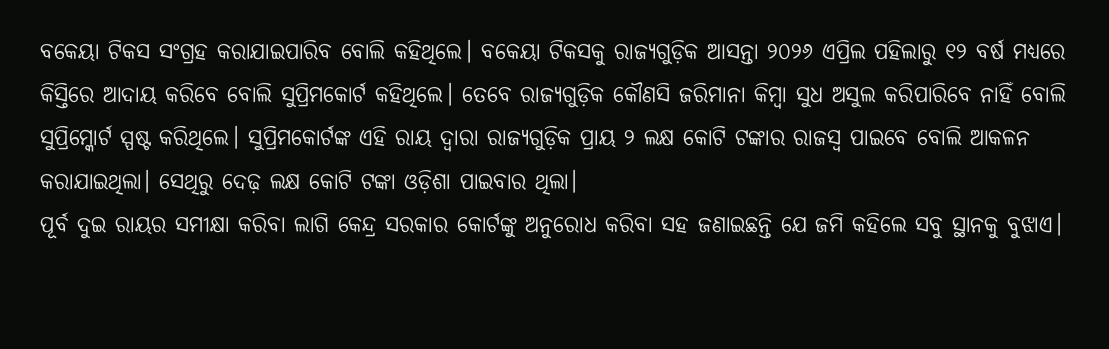ବକେୟା ଟିକସ ସଂଗ୍ରହ କରାଯାଇପାରିବ ବୋଲି କହିଥିଲେ। ବକେୟା ଟିକସକୁ ରାଜ୍ୟଗୁଡ଼ିକ ଆସନ୍ତା ୨୦୨୬ ଏପ୍ରିଲ ପହିଲାରୁ ୧୨ ବର୍ଷ ମଧ୍ୟରେ କିସ୍ତିରେ ଆଦାୟ କରିବେ ବୋଲି ସୁପ୍ରିମକୋର୍ଟ କହିଥିଲେ। ତେବେ ରାଜ୍ୟଗୁଡ଼ିକ କୌଣସି ଜରିମାନା କିମ୍ବା ସୁଧ ଅସୁଲ କରିପାରିବେ ନାହିଁ ବୋଲି ସୁପ୍ରିମ୍କୋର୍ଟ ସ୍ପଷ୍ଟ କରିଥିଲେ। ସୁପ୍ରିମକୋର୍ଟଙ୍କ ଏହି ରାୟ ଦ୍ବାରା ରାଜ୍ୟଗୁଡ଼ିକ ପ୍ରାୟ ୨ ଲକ୍ଷ କୋଟି ଟଙ୍କାର ରାଜସ୍ବ ପାଇବେ ବୋଲି ଆକଳନ କରାଯାଇଥିଲା। ସେଥିରୁ ଦେଢ଼ ଲକ୍ଷ କୋଟି ଟଙ୍କା ଓଡ଼ିଶା ପାଇବାର ଥିଲା।
ପୂର୍ବ ଦୁଇ ରାୟର ସମୀକ୍ଷା କରିବା ଲାଗି କେନ୍ଦ୍ର ସରକାର କୋର୍ଟଙ୍କୁ ଅନୁରୋଧ କରିବା ସହ ଜଣାଇଛନ୍ତି ଯେ ଜମି କହିଲେ ସବୁ ସ୍ଥାନକୁ ବୁଝାଏ।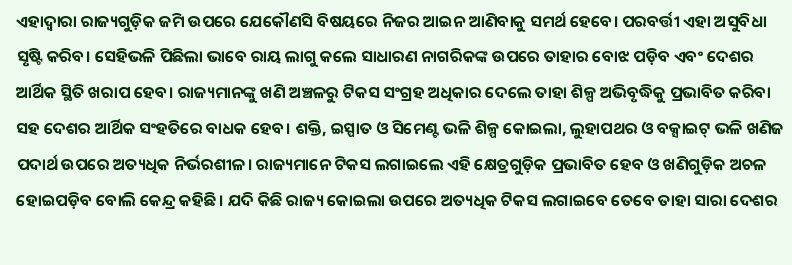ଏହାଦ୍ବାରା ରାଜ୍ୟଗୁଡ଼ିକ ଜମି ଉପରେ ଯେକୌଣସି ବିଷୟରେ ନିଜର ଆଇନ ଆଣିବାକୁ ସମର୍ଥ ହେବେ। ପରବର୍ତ୍ତୀ ଏହା ଅସୁବିଧା ସୃଷ୍ଟି କରିବ। ସେହିଭଳି ପିଛିଲା ଭାବେ ରାୟ ଲାଗୁ କଲେ ସାଧାରଣ ନାଗରିକଙ୍କ ଉପରେ ତାହାର ବୋଝ ପଡ଼ିବ ଏବଂ ଦେଶର ଆର୍ଥିକ ସ୍ଥିତି ଖରାପ ହେବ। ରାଜ୍ୟମାନଙ୍କୁ ଖଣି ଅଞ୍ଚଳରୁ ଟିକସ ସଂଗ୍ରହ ଅଧିକାର ଦେଲେ ତାହା ଶିଳ୍ପ ଅଭିବୃଦ୍ଧିକୁ ପ୍ରଭାବିତ କରିବା ସହ ଦେଶର ଆର୍ଥିକ ସଂହତିରେ ବାଧକ ହେବ। ଶକ୍ତି, ଇସ୍ପାତ ଓ ସିମେଣ୍ଟ ଭଳି ଶିଳ୍ପ କୋଇଲା, ଲୁହାପଥର ଓ ବକ୍ସାଇଟ୍ ଭଳି ଖଣିଜ ପଦାର୍ଥ ଉପରେ ଅତ୍ୟଧିକ ନିର୍ଭରଶୀଳ। ରାଜ୍ୟମାନେ ଟିକସ ଲଗାଇଲେ ଏହି କ୍ଷେତ୍ରଗୁଡ଼ିକ ପ୍ରଭାବିତ ହେବ ଓ ଖଣିଗୁଡ଼ିକ ଅଚଳ ହୋଇପଡ଼ିବ ବୋଲି କେନ୍ଦ୍ର କହିଛି। ଯଦି କିଛି ରାଜ୍ୟ କୋଇଲା ଉପରେ ଅତ୍ୟଧିକ ଟିକସ ଲଗାଇବେ ତେବେ ତାହା ସାରା ଦେଶର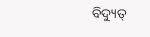ବିଦ୍ୟୁତ୍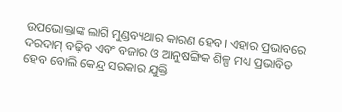ଉପଭୋକ୍ତାଙ୍କ ଲାଗି ମୁଣ୍ଡବ୍ୟଥାର କାରଣ ହେବ। ଏହାର ପ୍ରଭାବରେ ଦରଦାମ୍ ବଢ଼ିବ ଏବଂ ବଜାର ଓ ଆନୁଷଙ୍ଗିକ ଶିଳ୍ପ ମଧ୍ୟ ପ୍ରଭାବିତ ହେବ ବୋଲି କେନ୍ଦ୍ର ସରକାର ଯୁକ୍ତି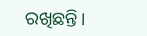ରଖିଛନ୍ତି।